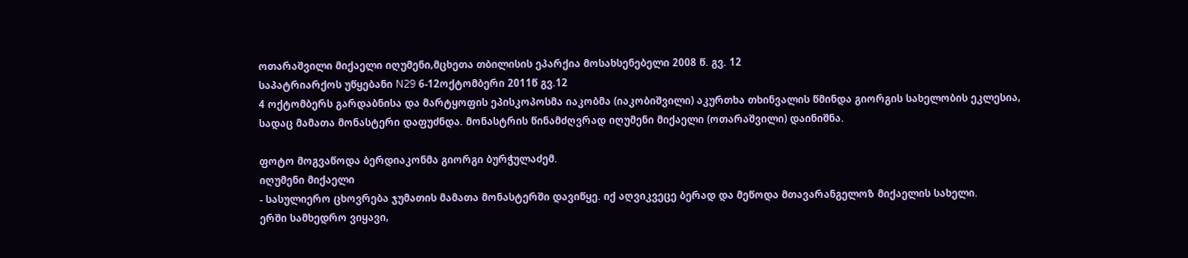ოთარაშვილი მიქაელი იღუმენი,მცხეთა თბილისის ეპარქია მოსახსენებელი 2008 წ. გვ. 12
საპატრიარქოს უწყებანი N29 6-12ოქტომბერი 2011წ გვ.12
4 ოქტომბერს გარდაბნისა და მარტყოფის ეპისკოპოსმა იაკობმა (იაკობიშვილი) აკურთხა თხინვალის წმინდა გიორგის სახელობის ეკლესია, სადაც მამათა მონასტერი დაფუძნდა. მონასტრის წინამძღვრად იღუმენი მიქაელი (ოთარაშვილი) დაინიშნა.

ფოტო მოგვაწოდა ბერდიაკონმა გიორგი ბურჭულაძემ.
იღუმენი მიქაელი
- სასულიერო ცხოვრება ჯუმათის მამათა მონასტერში დავიწყე. იქ აღვიკვეცე ბერად და მეწოდა მთავარანგელოზ მიქაელის სახელი.
ერში სამხედრო ვიყავი,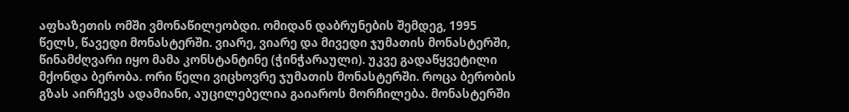აფხაზეთის ომში ვმონაწილეობდი. ომიდან დაბრუნების შემდეგ, 1995 წელს, წავედი მონასტერში. ვიარე, ვიარე და მივედი ჯუმათის მონასტერში, წინამძღვარი იყო მამა კონსტანტინე (ჭინჭარაული). უკვე გადაწყვეტილი მქონდა ბერობა. ორი წელი ვიცხოვრე ჯუმათის მონასტერში. როცა ბერობის გზას აირჩევს ადამიანი, აუცილებელია გაიაროს მორჩილება. მონასტერში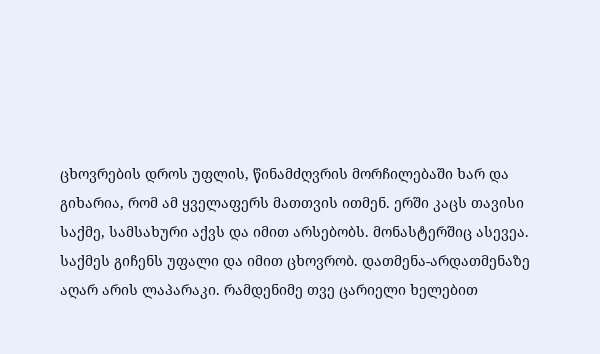ცხოვრების დროს უფლის, წინამძღვრის მორჩილებაში ხარ და გიხარია, რომ ამ ყველაფერს მათთვის ითმენ. ერში კაცს თავისი საქმე, სამსახური აქვს და იმით არსებობს. მონასტერშიც ასევეა. საქმეს გიჩენს უფალი და იმით ცხოვრობ. დათმენა-არდათმენაზე აღარ არის ლაპარაკი. რამდენიმე თვე ცარიელი ხელებით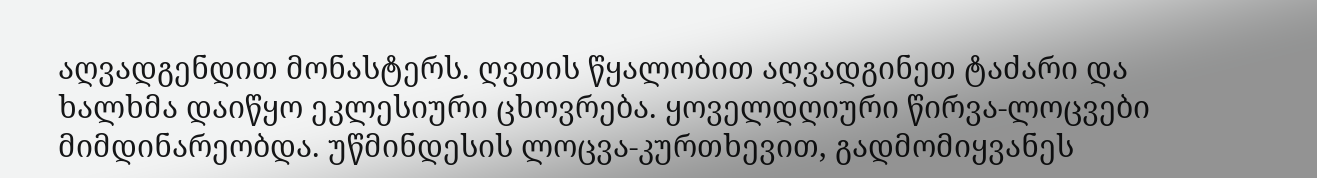აღვადგენდით მონასტერს. ღვთის წყალობით აღვადგინეთ ტაძარი და ხალხმა დაიწყო ეკლესიური ცხოვრება. ყოველდღიური წირვა-ლოცვები მიმდინარეობდა. უწმინდესის ლოცვა-კურთხევით, გადმომიყვანეს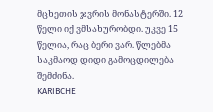მცხეთის ჯვრის მონასტერში. 12 წელი იქ ვმსახურობდი. უკვე 15 წელია, რაც ბერი ვარ. წლებმა საკმაოდ დიდი გამოცდილება შემძინა.
KARIBCHE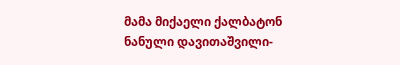მამა მიქაელი ქალბატონ ნანული დავითაშვილი-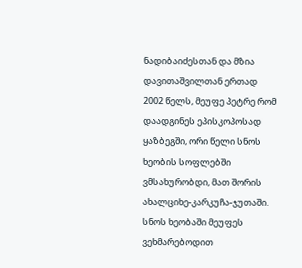ნადიბაიძესთან და მზია დავითაშვილთან ერთად
2002 წელს, მეუფე პეტრე რომ დაადგინეს ეპისკოპოსად ყაზბეგში, ორი წელი სნოს ხეობის სოფლებში ვმსახურობდი, მათ შორის ახალციხე-კარკუჩა-ჯუთაში. სნოს ხეობაში მეუფეს ვეხმარებოდით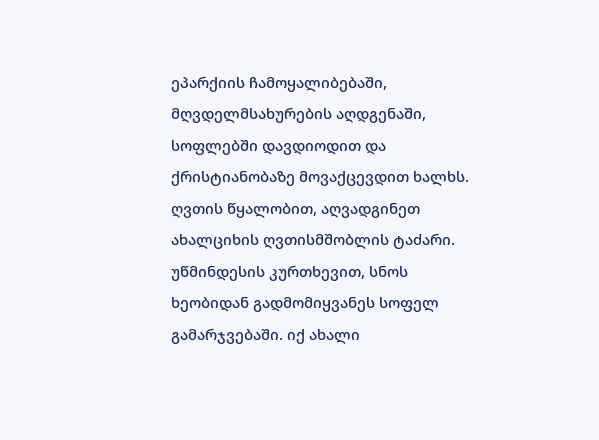ეპარქიის ჩამოყალიბებაში, მღვდელმსახურების აღდგენაში, სოფლებში დავდიოდით და ქრისტიანობაზე მოვაქცევდით ხალხს. ღვთის წყალობით, აღვადგინეთ ახალციხის ღვთისმშობლის ტაძარი. უწმინდესის კურთხევით, სნოს ხეობიდან გადმომიყვანეს სოფელ გამარჯვებაში. იქ ახალი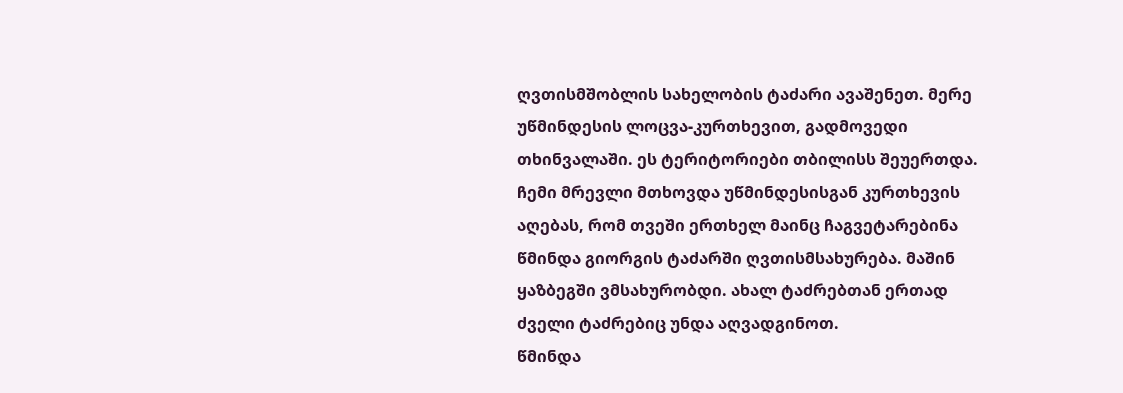ღვთისმშობლის სახელობის ტაძარი ავაშენეთ. მერე უწმინდესის ლოცვა-კურთხევით, გადმოვედი თხინვალაში. ეს ტერიტორიები თბილისს შეუერთდა. ჩემი მრევლი მთხოვდა უწმინდესისგან კურთხევის აღებას, რომ თვეში ერთხელ მაინც ჩაგვეტარებინა წმინდა გიორგის ტაძარში ღვთისმსახურება. მაშინ ყაზბეგში ვმსახურობდი. ახალ ტაძრებთან ერთად ძველი ტაძრებიც უნდა აღვადგინოთ.
წმინდა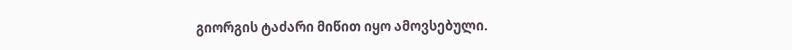გიორგის ტაძარი მიწით იყო ამოვსებული.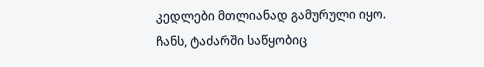კედლები მთლიანად გამურული იყო. ჩანს, ტაძარში საწყობიც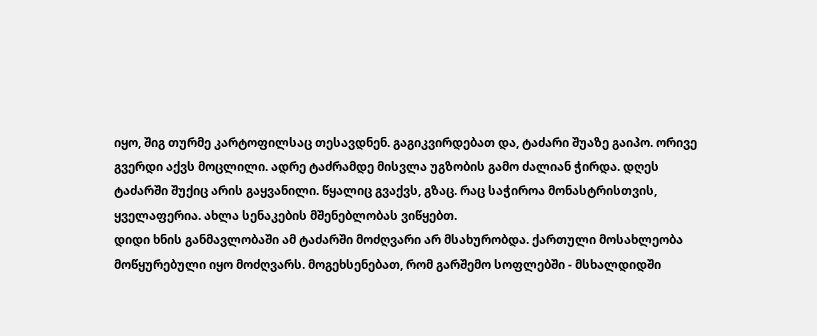იყო, შიგ თურმე კარტოფილსაც თესავდნენ. გაგიკვირდებათ და, ტაძარი შუაზე გაიპო. ორივე გვერდი აქვს მოცლილი. ადრე ტაძრამდე მისვლა უგზობის გამო ძალიან ჭირდა. დღეს ტაძარში შუქიც არის გაყვანილი. წყალიც გვაქვს, გზაც. რაც საჭიროა მონასტრისთვის, ყველაფერია. ახლა სენაკების მშენებლობას ვიწყებთ.
დიდი ხნის განმავლობაში ამ ტაძარში მოძღვარი არ მსახურობდა. ქართული მოსახლეობა მოწყურებული იყო მოძღვარს. მოგეხსენებათ, რომ გარშემო სოფლებში - მსხალდიდში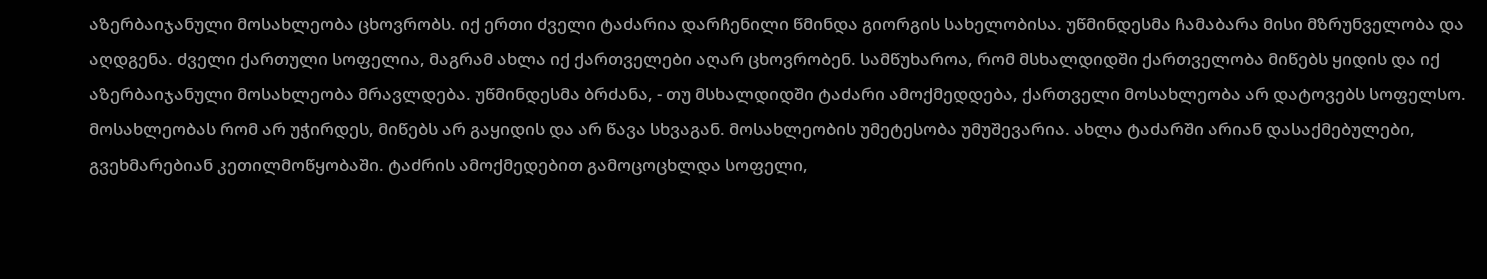აზერბაიჯანული მოსახლეობა ცხოვრობს. იქ ერთი ძველი ტაძარია დარჩენილი წმინდა გიორგის სახელობისა. უწმინდესმა ჩამაბარა მისი მზრუნველობა და აღდგენა. ძველი ქართული სოფელია, მაგრამ ახლა იქ ქართველები აღარ ცხოვრობენ. სამწუხაროა, რომ მსხალდიდში ქართველობა მიწებს ყიდის და იქ აზერბაიჯანული მოსახლეობა მრავლდება. უწმინდესმა ბრძანა, - თუ მსხალდიდში ტაძარი ამოქმედდება, ქართველი მოსახლეობა არ დატოვებს სოფელსო. მოსახლეობას რომ არ უჭირდეს, მიწებს არ გაყიდის და არ წავა სხვაგან. მოსახლეობის უმეტესობა უმუშევარია. ახლა ტაძარში არიან დასაქმებულები, გვეხმარებიან კეთილმოწყობაში. ტაძრის ამოქმედებით გამოცოცხლდა სოფელი,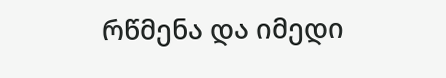რწმენა და იმედი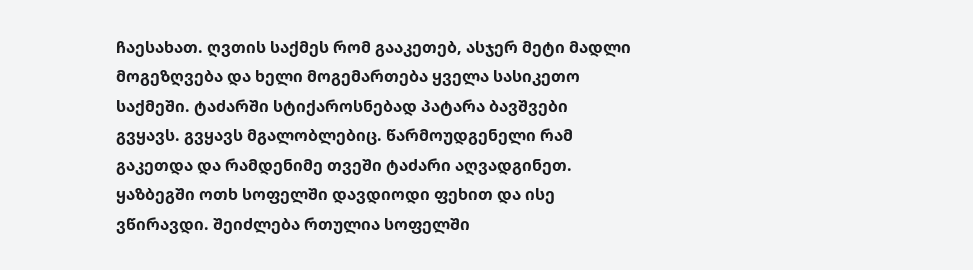ჩაესახათ. ღვთის საქმეს რომ გააკეთებ, ასჯერ მეტი მადლი მოგეზღვება და ხელი მოგემართება ყველა სასიკეთო საქმეში. ტაძარში სტიქაროსნებად პატარა ბავშვები გვყავს. გვყავს მგალობლებიც. წარმოუდგენელი რამ გაკეთდა და რამდენიმე თვეში ტაძარი აღვადგინეთ. ყაზბეგში ოთხ სოფელში დავდიოდი ფეხით და ისე ვწირავდი. შეიძლება რთულია სოფელში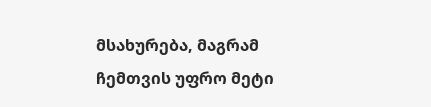მსახურება, მაგრამ ჩემთვის უფრო მეტი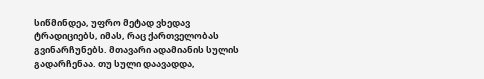სიწმინდეა, უფრო მეტად ვხედავ ტრადიციებს, იმას, რაც ქართველობას გვინარჩუნებს. მთავარი ადამიანის სულის გადარჩენაა. თუ სული დაავადდა,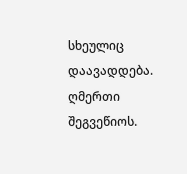სხეულიც დაავადდება.
ღმერთი შეგვეწიოს.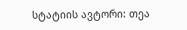სტატიის ავტორი: თეა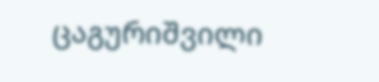ცაგურიშვილი